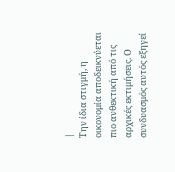|
Την ίδια στιγμή, η
οικονομία αποδεικνύεται
πιο ανθεκτική από τις
αρχικές εκτιμήσεις. Ο
συνδυασμός αυτός εξηγεί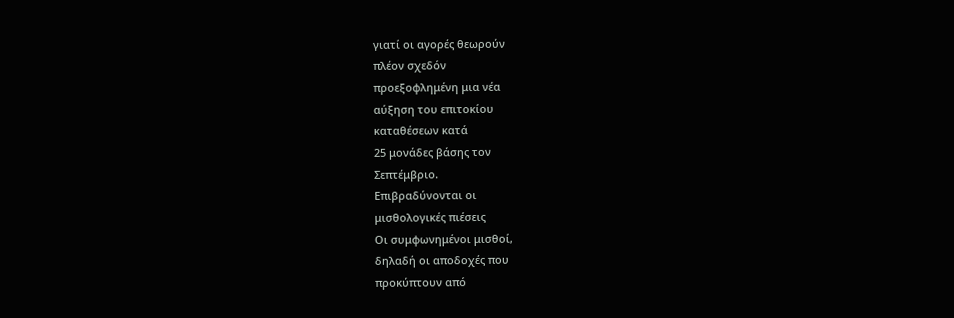γιατί οι αγορές θεωρούν
πλέον σχεδόν
προεξοφλημένη μια νέα
αύξηση του επιτοκίου
καταθέσεων κατά
25 μονάδες βάσης τον
Σεπτέμβριο.
Επιβραδύνονται οι
μισθολογικές πιέσεις
Οι συμφωνημένοι μισθοί,
δηλαδή οι αποδοχές που
προκύπτουν από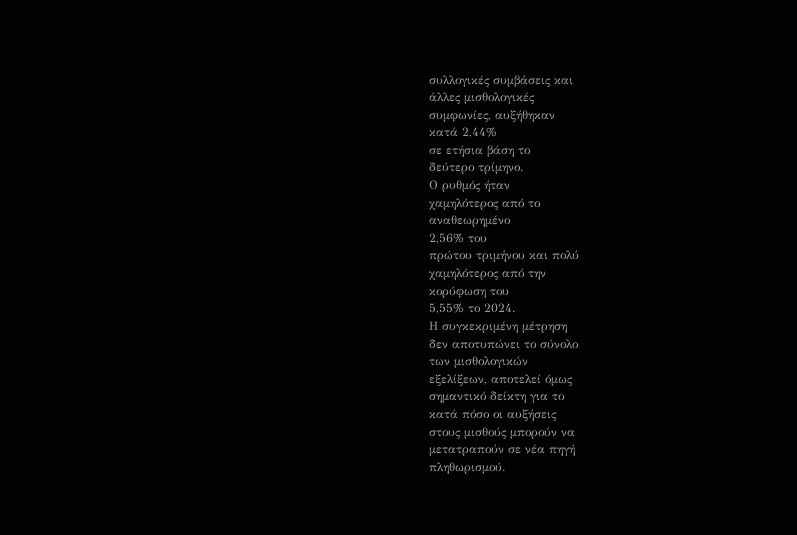συλλογικές συμβάσεις και
άλλες μισθολογικές
συμφωνίες, αυξήθηκαν
κατά 2,44%
σε ετήσια βάση το
δεύτερο τρίμηνο.
Ο ρυθμός ήταν
χαμηλότερος από το
αναθεωρημένο
2,56% του
πρώτου τριμήνου και πολύ
χαμηλότερος από την
κορύφωση του
5,55% το 2024.
Η συγκεκριμένη μέτρηση
δεν αποτυπώνει το σύνολο
των μισθολογικών
εξελίξεων, αποτελεί όμως
σημαντικό δείκτη για το
κατά πόσο οι αυξήσεις
στους μισθούς μπορούν να
μετατραπούν σε νέα πηγή
πληθωρισμού.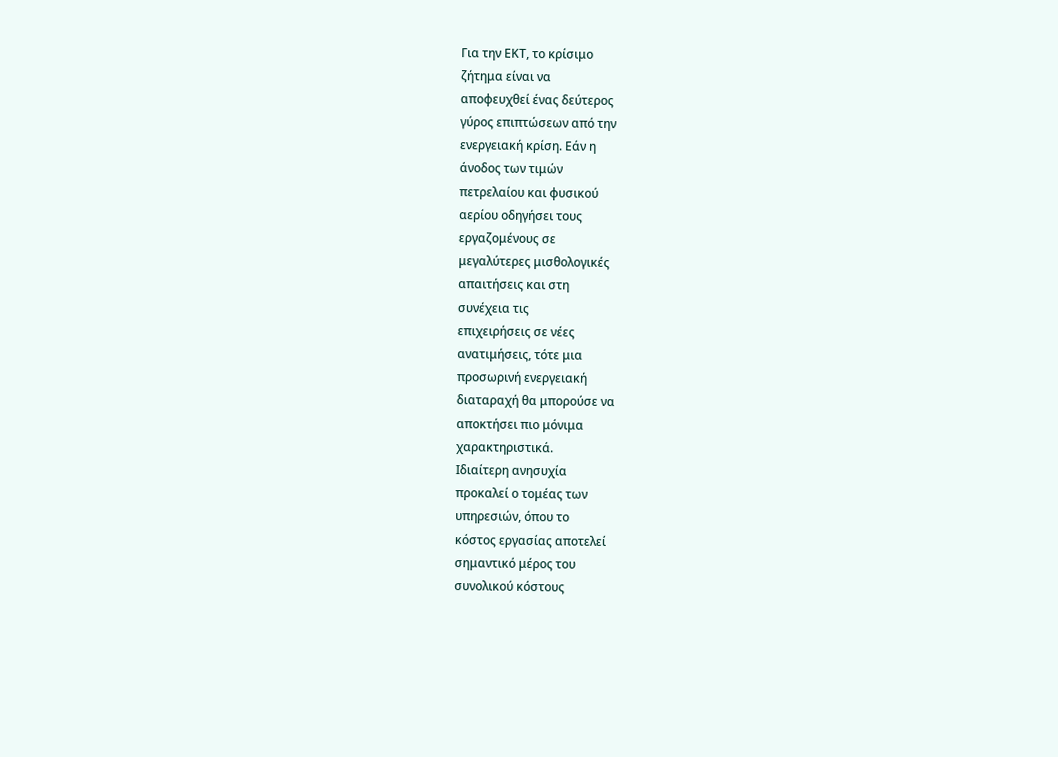Για την ΕΚΤ, το κρίσιμο
ζήτημα είναι να
αποφευχθεί ένας δεύτερος
γύρος επιπτώσεων από την
ενεργειακή κρίση. Εάν η
άνοδος των τιμών
πετρελαίου και φυσικού
αερίου οδηγήσει τους
εργαζομένους σε
μεγαλύτερες μισθολογικές
απαιτήσεις και στη
συνέχεια τις
επιχειρήσεις σε νέες
ανατιμήσεις, τότε μια
προσωρινή ενεργειακή
διαταραχή θα μπορούσε να
αποκτήσει πιο μόνιμα
χαρακτηριστικά.
Ιδιαίτερη ανησυχία
προκαλεί ο τομέας των
υπηρεσιών, όπου το
κόστος εργασίας αποτελεί
σημαντικό μέρος του
συνολικού κόστους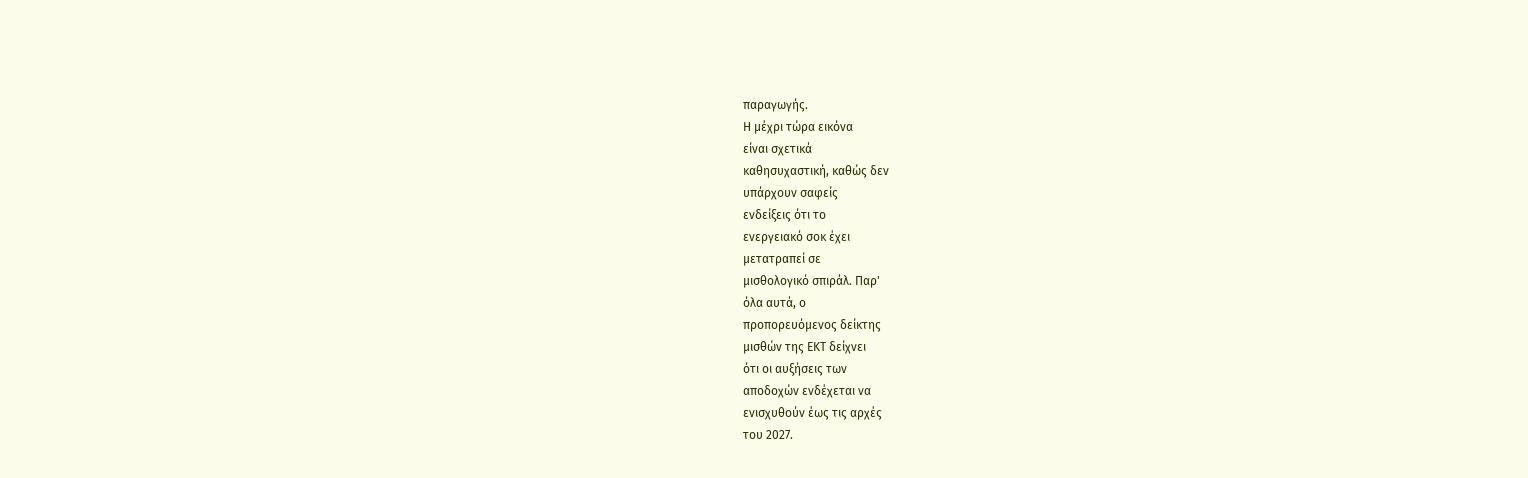παραγωγής.
Η μέχρι τώρα εικόνα
είναι σχετικά
καθησυχαστική, καθώς δεν
υπάρχουν σαφείς
ενδείξεις ότι το
ενεργειακό σοκ έχει
μετατραπεί σε
μισθολογικό σπιράλ. Παρ'
όλα αυτά, ο
προπορευόμενος δείκτης
μισθών της ΕΚΤ δείχνει
ότι οι αυξήσεις των
αποδοχών ενδέχεται να
ενισχυθούν έως τις αρχές
του 2027.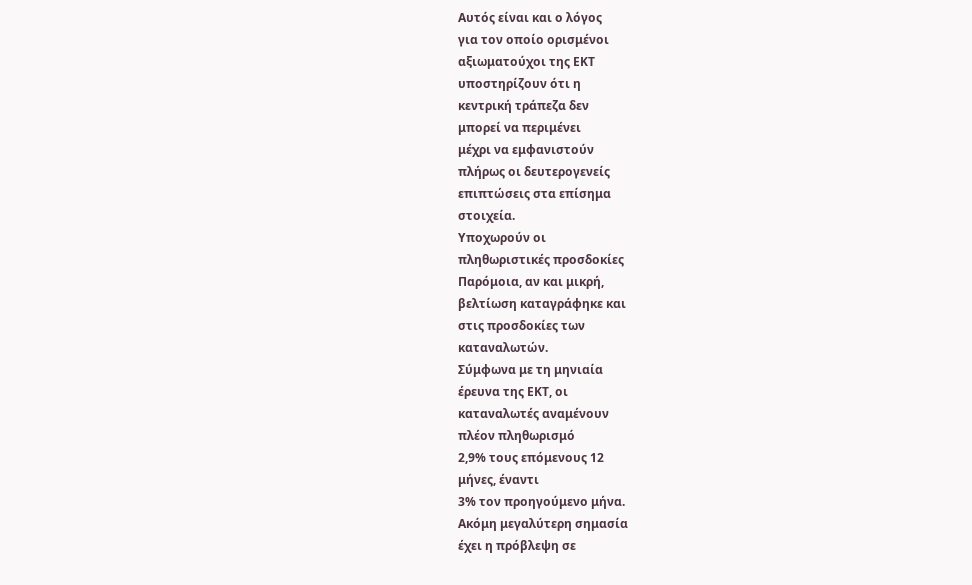Αυτός είναι και ο λόγος
για τον οποίο ορισμένοι
αξιωματούχοι της ΕΚΤ
υποστηρίζουν ότι η
κεντρική τράπεζα δεν
μπορεί να περιμένει
μέχρι να εμφανιστούν
πλήρως οι δευτερογενείς
επιπτώσεις στα επίσημα
στοιχεία.
Υποχωρούν οι
πληθωριστικές προσδοκίες
Παρόμοια, αν και μικρή,
βελτίωση καταγράφηκε και
στις προσδοκίες των
καταναλωτών.
Σύμφωνα με τη μηνιαία
έρευνα της ΕΚΤ, οι
καταναλωτές αναμένουν
πλέον πληθωρισμό
2,9% τους επόμενους 12
μήνες, έναντι
3% τον προηγούμενο μήνα.
Ακόμη μεγαλύτερη σημασία
έχει η πρόβλεψη σε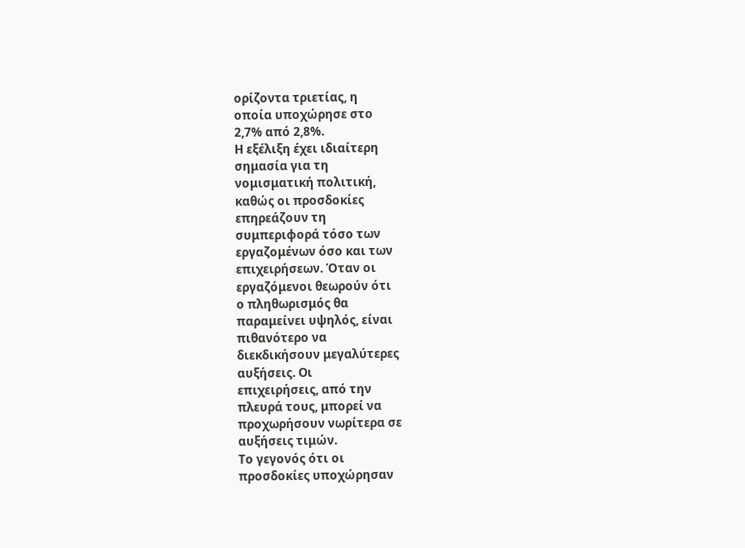ορίζοντα τριετίας, η
οποία υποχώρησε στο
2,7% από 2,8%.
Η εξέλιξη έχει ιδιαίτερη
σημασία για τη
νομισματική πολιτική,
καθώς οι προσδοκίες
επηρεάζουν τη
συμπεριφορά τόσο των
εργαζομένων όσο και των
επιχειρήσεων. Όταν οι
εργαζόμενοι θεωρούν ότι
ο πληθωρισμός θα
παραμείνει υψηλός, είναι
πιθανότερο να
διεκδικήσουν μεγαλύτερες
αυξήσεις. Οι
επιχειρήσεις, από την
πλευρά τους, μπορεί να
προχωρήσουν νωρίτερα σε
αυξήσεις τιμών.
Το γεγονός ότι οι
προσδοκίες υποχώρησαν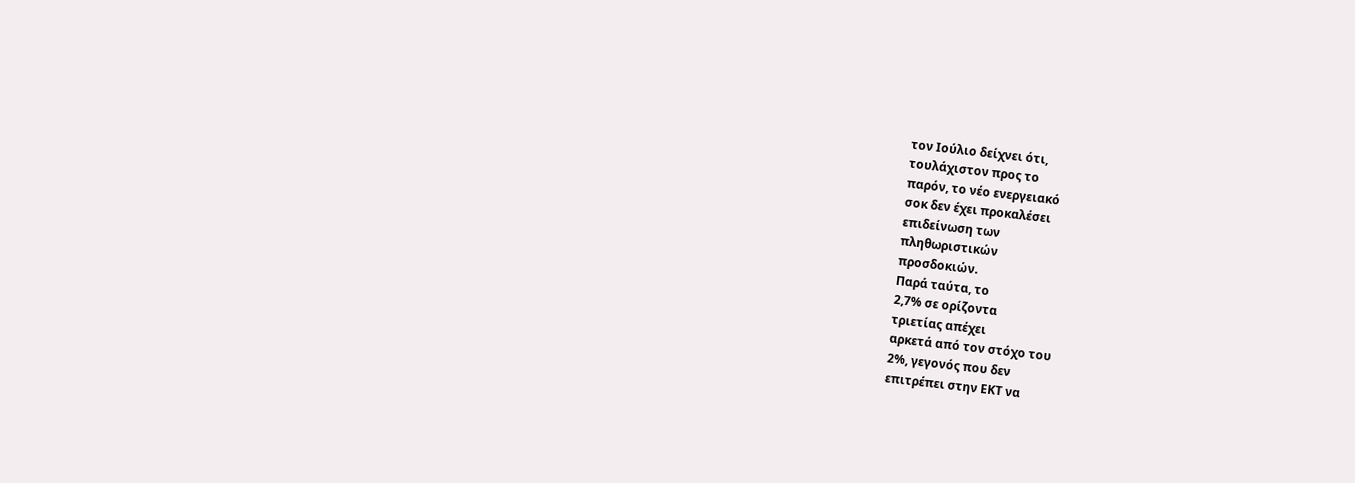τον Ιούλιο δείχνει ότι,
τουλάχιστον προς το
παρόν, το νέο ενεργειακό
σοκ δεν έχει προκαλέσει
επιδείνωση των
πληθωριστικών
προσδοκιών.
Παρά ταύτα, το
2,7% σε ορίζοντα
τριετίας απέχει
αρκετά από τον στόχο του
2%, γεγονός που δεν
επιτρέπει στην ΕΚΤ να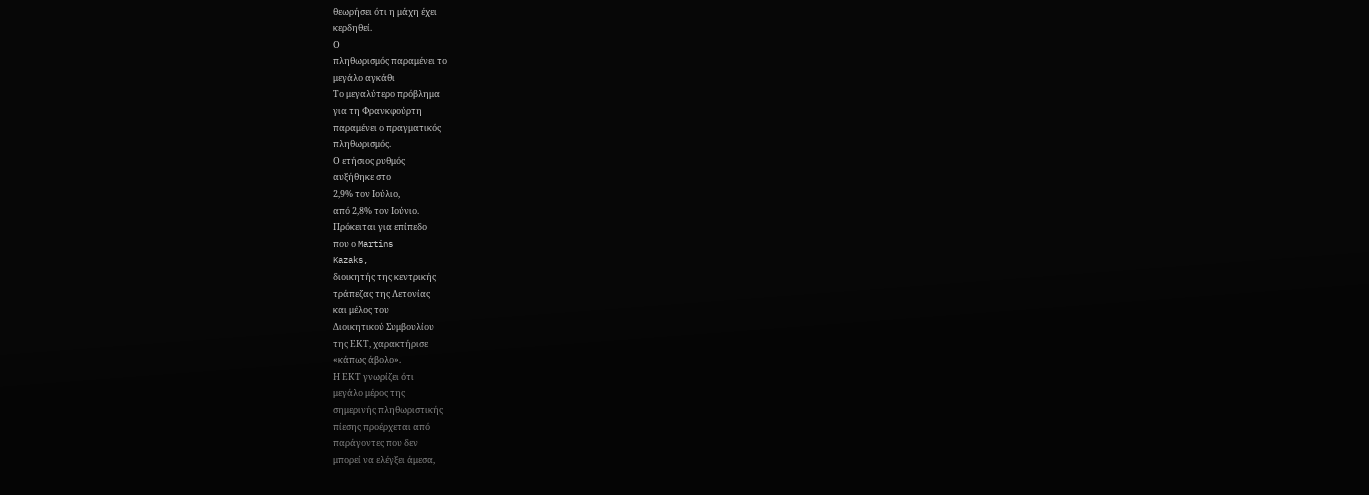θεωρήσει ότι η μάχη έχει
κερδηθεί.
Ο
πληθωρισμός παραμένει το
μεγάλο αγκάθι
Το μεγαλύτερο πρόβλημα
για τη Φρανκφούρτη
παραμένει ο πραγματικός
πληθωρισμός.
Ο ετήσιος ρυθμός
αυξήθηκε στο
2,9% τον Ιούλιο,
από 2,8% τον Ιούνιο.
Πρόκειται για επίπεδο
που ο Martins
Kazaks,
διοικητής της κεντρικής
τράπεζας της Λετονίας
και μέλος του
Διοικητικού Συμβουλίου
της ΕΚΤ, χαρακτήρισε
«κάπως άβολο».
Η ΕΚΤ γνωρίζει ότι
μεγάλο μέρος της
σημερινής πληθωριστικής
πίεσης προέρχεται από
παράγοντες που δεν
μπορεί να ελέγξει άμεσα,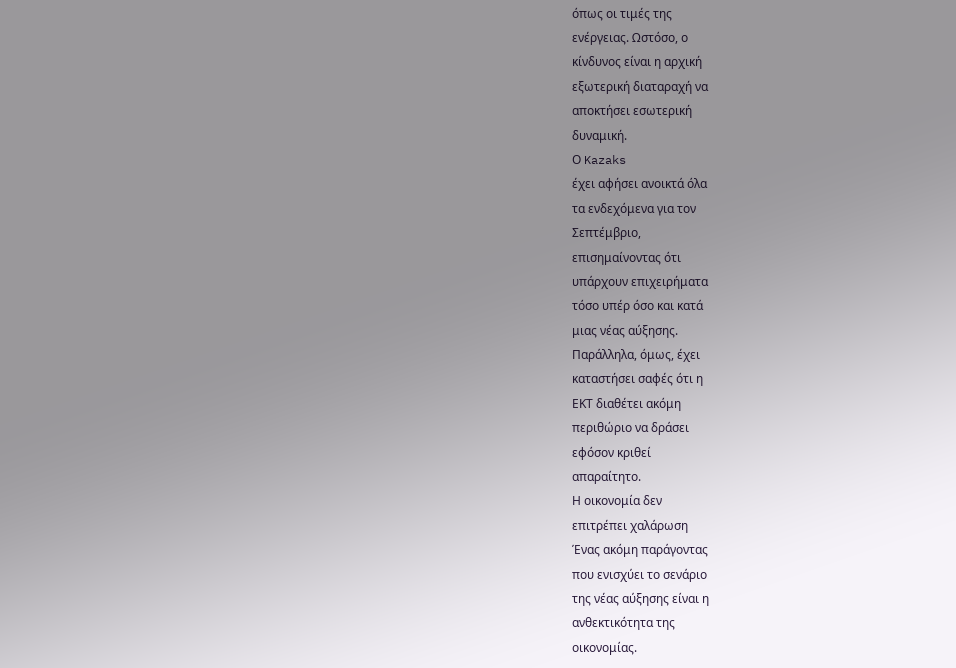όπως οι τιμές της
ενέργειας. Ωστόσο, ο
κίνδυνος είναι η αρχική
εξωτερική διαταραχή να
αποκτήσει εσωτερική
δυναμική.
Ο Kazaks
έχει αφήσει ανοικτά όλα
τα ενδεχόμενα για τον
Σεπτέμβριο,
επισημαίνοντας ότι
υπάρχουν επιχειρήματα
τόσο υπέρ όσο και κατά
μιας νέας αύξησης.
Παράλληλα, όμως, έχει
καταστήσει σαφές ότι η
ΕΚΤ διαθέτει ακόμη
περιθώριο να δράσει
εφόσον κριθεί
απαραίτητο.
Η οικονομία δεν
επιτρέπει χαλάρωση
Ένας ακόμη παράγοντας
που ενισχύει το σενάριο
της νέας αύξησης είναι η
ανθεκτικότητα της
οικονομίας.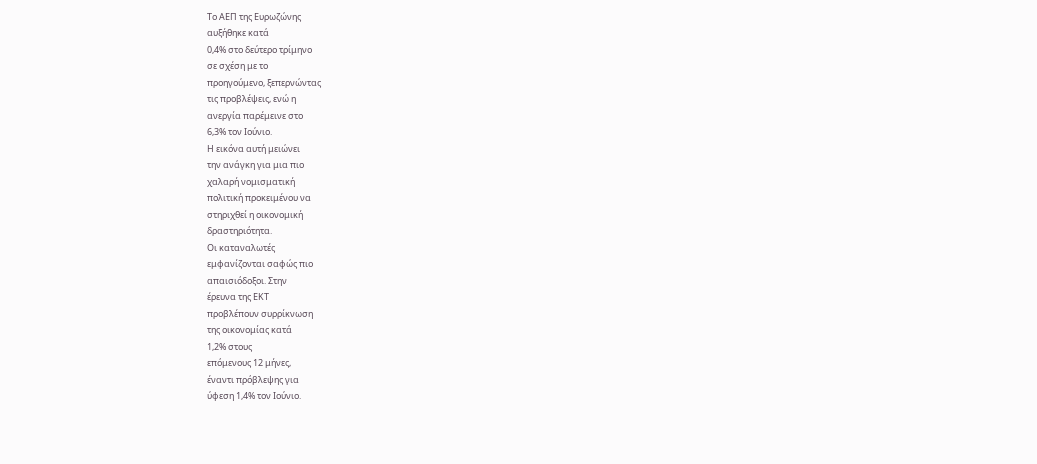Το ΑΕΠ της Ευρωζώνης
αυξήθηκε κατά
0,4% στο δεύτερο τρίμηνο
σε σχέση με το
προηγούμενο, ξεπερνώντας
τις προβλέψεις, ενώ η
ανεργία παρέμεινε στο
6,3% τον Ιούνιο.
Η εικόνα αυτή μειώνει
την ανάγκη για μια πιο
χαλαρή νομισματική
πολιτική προκειμένου να
στηριχθεί η οικονομική
δραστηριότητα.
Οι καταναλωτές
εμφανίζονται σαφώς πιο
απαισιόδοξοι. Στην
έρευνα της ΕΚΤ
προβλέπουν συρρίκνωση
της οικονομίας κατά
1,2% στους
επόμενους 12 μήνες,
έναντι πρόβλεψης για
ύφεση 1,4% τον Ιούνιο.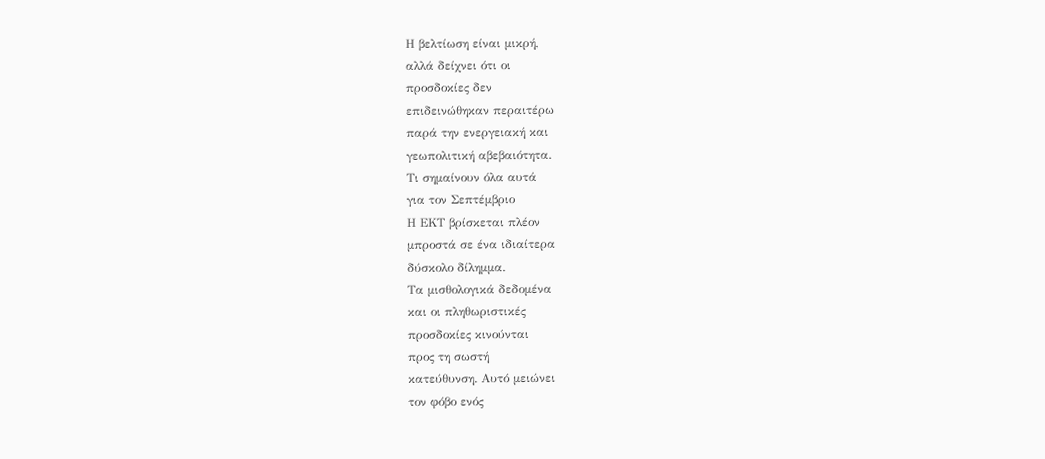Η βελτίωση είναι μικρή,
αλλά δείχνει ότι οι
προσδοκίες δεν
επιδεινώθηκαν περαιτέρω
παρά την ενεργειακή και
γεωπολιτική αβεβαιότητα.
Τι σημαίνουν όλα αυτά
για τον Σεπτέμβριο
Η ΕΚΤ βρίσκεται πλέον
μπροστά σε ένα ιδιαίτερα
δύσκολο δίλημμα.
Τα μισθολογικά δεδομένα
και οι πληθωριστικές
προσδοκίες κινούνται
προς τη σωστή
κατεύθυνση. Αυτό μειώνει
τον φόβο ενός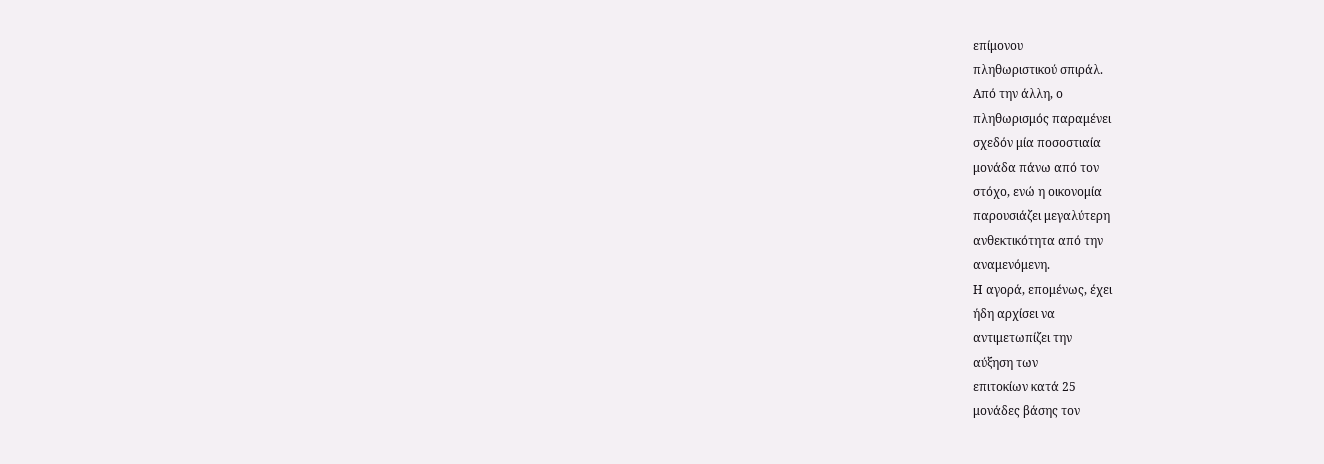επίμονου
πληθωριστικού σπιράλ.
Από την άλλη, ο
πληθωρισμός παραμένει
σχεδόν μία ποσοστιαία
μονάδα πάνω από τον
στόχο, ενώ η οικονομία
παρουσιάζει μεγαλύτερη
ανθεκτικότητα από την
αναμενόμενη.
Η αγορά, επομένως, έχει
ήδη αρχίσει να
αντιμετωπίζει την
αύξηση των
επιτοκίων κατά 25
μονάδες βάσης τον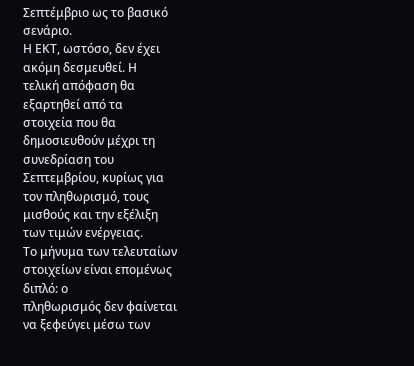Σεπτέμβριο ως το βασικό
σενάριο.
Η ΕΚΤ, ωστόσο, δεν έχει
ακόμη δεσμευθεί. Η
τελική απόφαση θα
εξαρτηθεί από τα
στοιχεία που θα
δημοσιευθούν μέχρι τη
συνεδρίαση του
Σεπτεμβρίου, κυρίως για
τον πληθωρισμό, τους
μισθούς και την εξέλιξη
των τιμών ενέργειας.
Το μήνυμα των τελευταίων
στοιχείων είναι επομένως
διπλό: ο
πληθωρισμός δεν φαίνεται
να ξεφεύγει μέσω των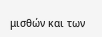μισθών και των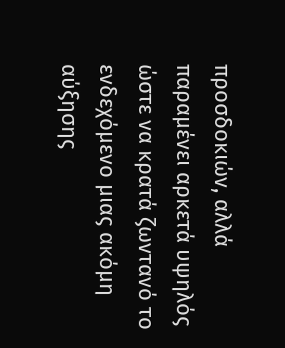προσδοκιών, αλλά
παραμένει αρκετά υψηλός
ώστε να κρατά ζωντανό το
ενδεχόμενο μιας ακόμη
αύξησης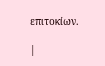επιτοκίων.

|